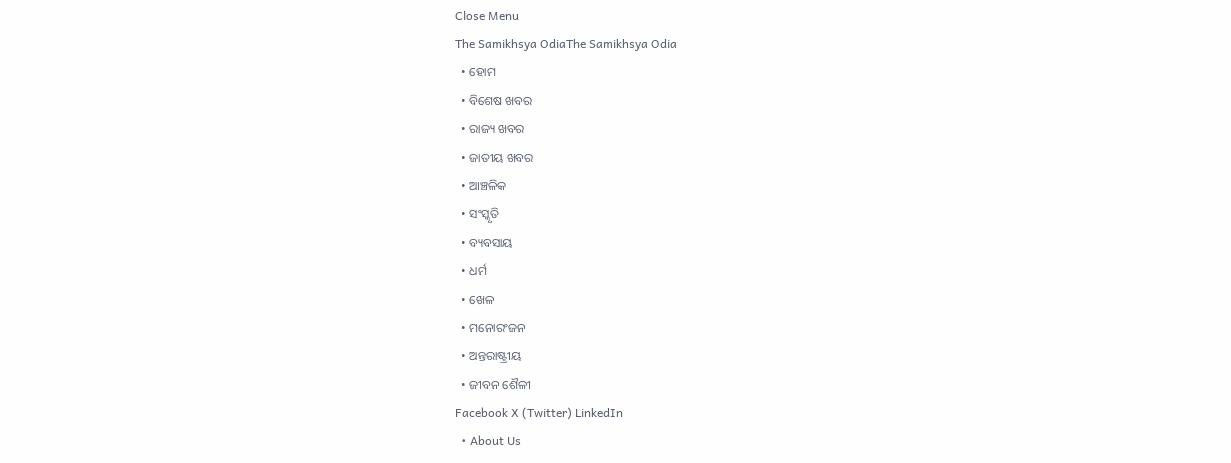Close Menu
The Samikhsya OdiaThe Samikhsya Odia
  • ହୋମ
  • ବିଶେଷ ଖବର
  • ରାଜ୍ୟ ଖବର
  • ଜାତୀୟ ଖବର
  • ଆଞ୍ଚଳିକ
  • ସଂସ୍କୃତି
  • ବ୍ୟବସାୟ
  • ଧର୍ମ
  • ଖେଳ
  • ମନୋରଂଜନ
  • ଅନ୍ତରାଷ୍ଟ୍ରୀୟ
  • ଜୀବନ ଶୈଳୀ
Facebook X (Twitter) LinkedIn
  • About Us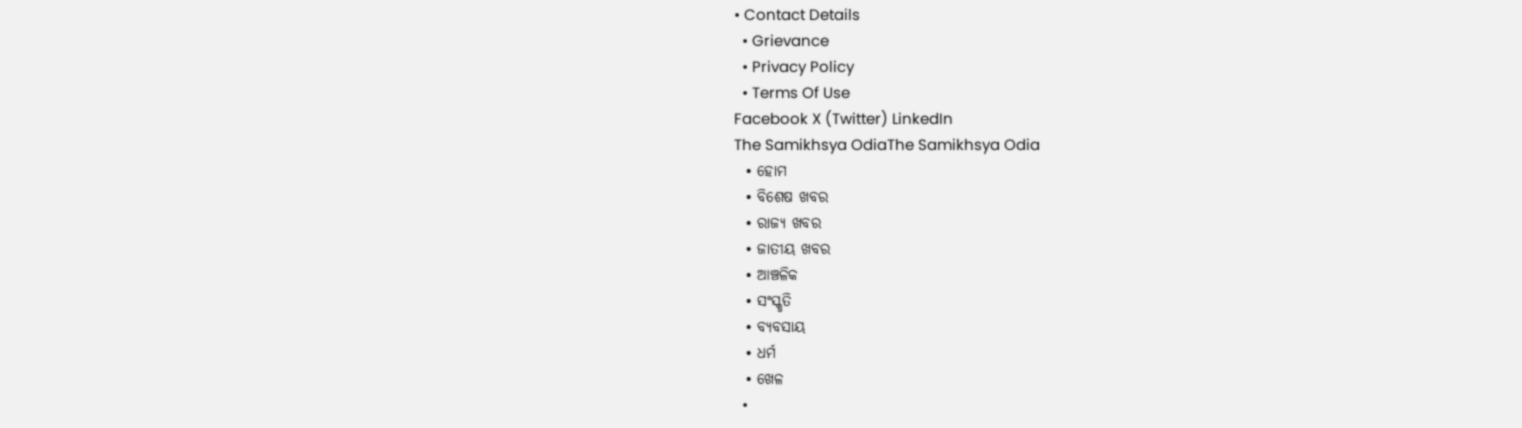• Contact Details
  • Grievance
  • Privacy Policy
  • Terms Of Use
Facebook X (Twitter) LinkedIn
The Samikhsya OdiaThe Samikhsya Odia
  • ହୋମ
  • ବିଶେଷ ଖବର
  • ରାଜ୍ୟ ଖବର
  • ଜାତୀୟ ଖବର
  • ଆଞ୍ଚଳିକ
  • ସଂସ୍କୃତି
  • ବ୍ୟବସାୟ
  • ଧର୍ମ
  • ଖେଳ
  •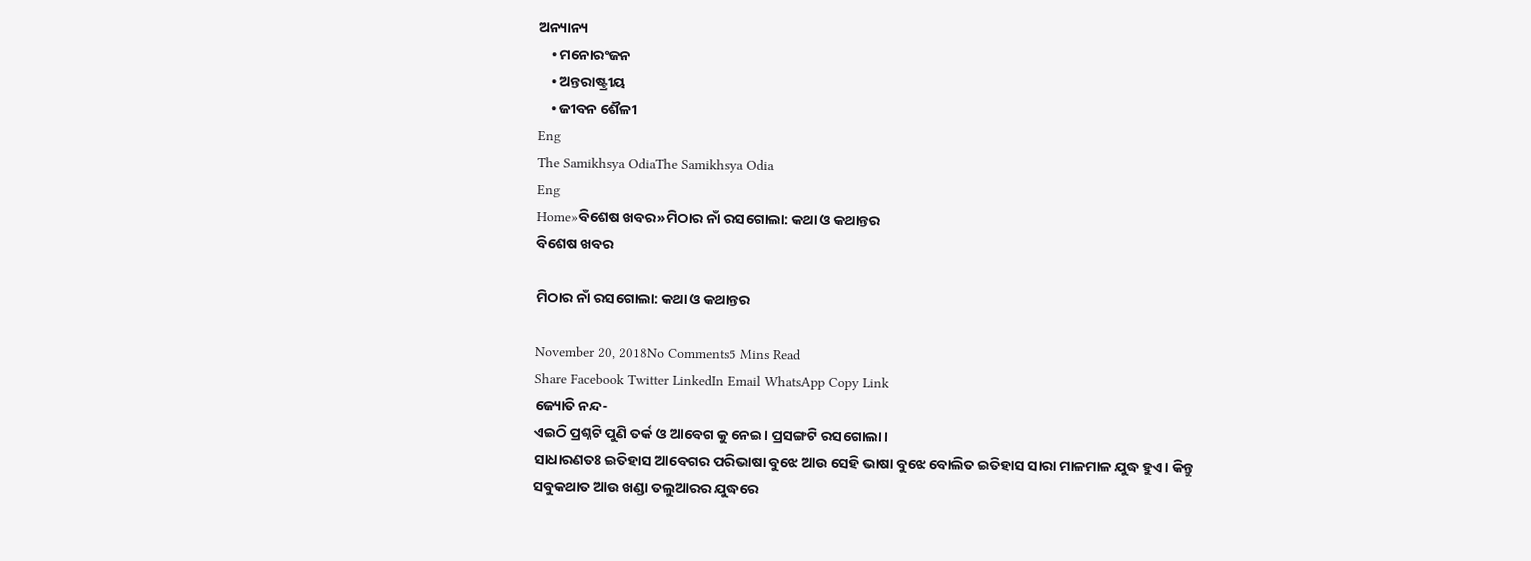ଅନ୍ୟାନ୍ୟ
    • ମନୋରଂଜନ
    • ଅନ୍ତରାଷ୍ଟ୍ରୀୟ
    • ଜୀବନ ଶୈଳୀ
Eng
The Samikhsya OdiaThe Samikhsya Odia
Eng
Home»ବିଶେଷ ଖବର»ମିଠାର ନାଁ ରସଗୋଲା: କଥା ଓ କଥାନ୍ତର
ବିଶେଷ ଖବର

ମିଠାର ନାଁ ରସଗୋଲା: କଥା ଓ କଥାନ୍ତର

November 20, 2018No Comments5 Mins Read
Share Facebook Twitter LinkedIn Email WhatsApp Copy Link
ଜ୍ୟୋତି ନନ୍ଦ-
ଏଇଠି ପ୍ରଶ୍ନଟି ପୁଣି ତର୍କ ଓ ଆବେଗ କୁ ନେଇ। ପ୍ରସଙ୍ଗଟି ରସଗୋଲା।
ସାଧାରଣତଃ ଇତିହାସ ଆବେଗର ପରିଭାଷା ବୁଝେ ଆଉ ସେହି ଭାଷା ବୁଝେ ବୋଲିତ ଇତିହାସ ସାରା ମାଳମାଳ ଯୁଦ୍ଧ ହୁଏ। କିନ୍ତୁ ସବୁକଥାତ ଆଉ ଖଣ୍ଡା ତଲୁଆରର ଯୁଦ୍ଧରେ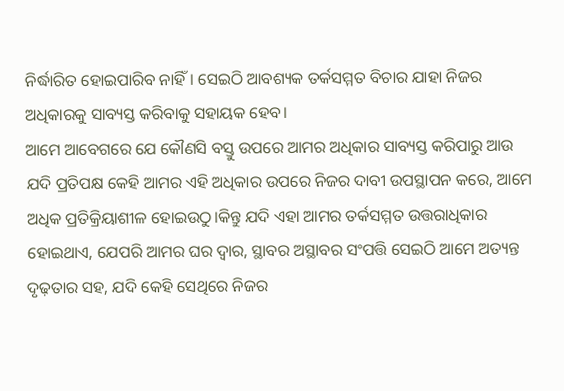ନିର୍ଦ୍ଧାରିତ ହୋଇପାରିବ ନାହିଁ। ସେଇଠି ଆବଶ୍ୟକ ତର୍କସମ୍ମତ ବିଚାର ଯାହା ନିଜର ଅଧିକାରକୁ ସାବ୍ୟସ୍ତ କରିବାକୁ ସହାୟକ ହେବ।
ଆମେ ଆବେଗରେ ଯେ କୌଣସି ବସ୍ତୁ ଉପରେ ଆମର ଅଧିକାର ସାବ୍ୟସ୍ତ କରିପାରୁ ଆଉ ଯଦି ପ୍ରତିପକ୍ଷ କେହି ଆମର ଏହି ଅଧିକାର ଉପରେ ନିଜର ଦାବୀ ଉପସ୍ଥାପନ କରେ, ଆମେ ଅଧିକ ପ୍ରତିକ୍ରିୟାଶୀଳ ହୋଇଉଠୁ।କିନ୍ତୁ ଯଦି ଏହା ଆମର ତର୍କସମ୍ମତ ଉତ୍ତରାଧିକାର ହୋଇଥାଏ, ଯେପରି ଆମର ଘର ଦ୍ୱାର, ସ୍ଥାବର ଅସ୍ଥାବର ସଂପତ୍ତି ସେଇଠି ଆମେ ଅତ୍ୟନ୍ତ ଦୃଢ଼ତାର ସହ, ଯଦି କେହି ସେଥିରେ ନିଜର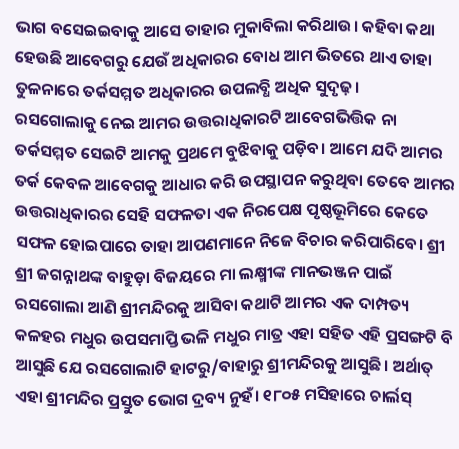ଭାଗ ବସେଇଇବାକୁ ଆସେ ତାହାର ମୁକାବିଲା କରିଥାଉ। କହିବା କଥା ହେଉଛି ଆବେଗରୁ ଯେଉଁ ଅଧିକାରର ବୋଧ ଆମ ଭିତରେ ଥାଏ ତାହା ତୁଳନାରେ ତର୍କସମ୍ମତ ଅଧିକାରର ଉପଲବ୍ଧି ଅଧିକ ସୁଦୃଢ଼।
ରସଗୋଲାକୁ ନେଇ ଆମର ଉତ୍ତରାଧିକାରଟି ଆବେଗଭିତ୍ତିକ ନା ତର୍କସମ୍ମତ ସେଇଟି ଆମକୁ ପ୍ରଥମେ ବୁଝିବାକୁ ପଡ଼ିବ। ଆମେ ଯଦି ଆମର ତର୍କ କେବଳ ଆବେଗକୁ ଆଧାର କରି ଉପସ୍ଥାପନ କରୁଥିବା ତେବେ ଆମର ଉତ୍ତରାଧିକାରର ସେହି ସଫଳତା ଏକ ନିରପେକ୍ଷ ପୃଷ୍ଠଭୂମିରେ କେତେ ସଫଳ ହୋଇପାରେ ତାହା ଆପଣମାନେ ନିଜେ ବିଚାର କରିପାରିବେ। ଶ୍ରୀ ଶ୍ରୀ ଜଗନ୍ନାଥଙ୍କ ବାହୁଡ଼ା ବିଜୟରେ ମା ଲକ୍ଷ୍ମୀଙ୍କ ମାନଭଞ୍ଜନ ପାଇଁ ରସଗୋଲା ଆଣି ଶ୍ରୀମନ୍ଦିରକୁ ଆସିବା କଥାଟି ଆମର ଏକ ଦାମ୍ପତ୍ୟ କଳହର ମଧୁର ଉପସମାପ୍ତି ଭଳି ମଧୁର ମାତ୍ର ଏହା ସହିତ ଏହି ପ୍ରସଙ୍ଗଟି ବି ଆସୁଛି ଯେ ରସଗୋଲାଟି ହାଟରୁ/ବାହାରୁ ଶ୍ରୀମନ୍ଦିରକୁ ଆସୁଛି। ଅର୍ଥାତ୍ ଏହା ଶ୍ରୀମନ୍ଦିର ପ୍ରସ୍ତୁତ ଭୋଗ ଦ୍ରବ୍ୟ ନୁହଁ। ୧୮୦୫ ମସିହାରେ ଚାର୍ଲସ୍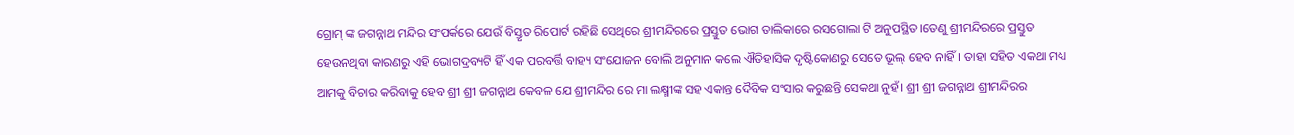ଗ୍ରୋମ୍ ଙ୍କ ଜଗନ୍ନାଥ ମନ୍ଦିର ସଂପର୍କରେ ଯେଉଁ ବିସ୍ତୃତ ରିପୋର୍ଟ ରହିଛି ସେଥିରେ ଶ୍ରୀମନ୍ଦିରରେ ପ୍ରସ୍ତୁତ ଭୋଗ ତାଲିକାରେ ରସଗୋଲା ଟି ଅନୁପସ୍ଥିତ।ତେଣୁ ଶ୍ରୀମନ୍ଦିରରେ ପ୍ରସ୍ତୁତ ହେଉନଥିବା କାରଣରୁ ଏହି ଭୋଗଦ୍ରବ୍ୟଟି ହିଁ ଏକ ପରବର୍ତ୍ତି ବାହ୍ୟ ସଂଯୋଜନ ବୋଲି ଅନୁମାନ କଲେ ଐତିହାସିକ ଦୃଷ୍ଟିକୋଣରୁ ସେତେ ଭୂଲ୍ ହେବ ନାହିଁ। ତାହା ସହିତ ଏକଥା ମଧ୍ୟ ଆମକୁ ବିଚାର କରିବାକୁ ହେବ ଶ୍ରୀ ଶ୍ରୀ ଜଗନ୍ନାଥ କେବଳ ଯେ ଶ୍ରୀମନ୍ଦିର ରେ ମା ଲକ୍ଷ୍ମୀଙ୍କ ସହ ଏକାନ୍ତ ଦୈବିକ ସଂସାର କରୁଛନ୍ତି ସେକଥା ନୁହଁ। ଶ୍ରୀ ଶ୍ରୀ ଜଗନ୍ନାଥ ଶ୍ରୀମନ୍ଦିରର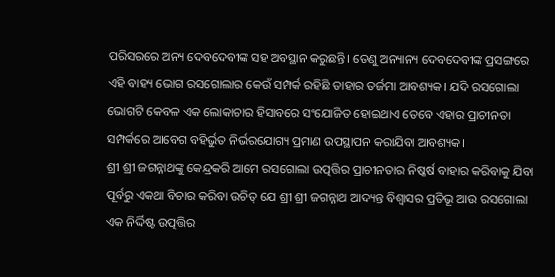ପରିସରରେ ଅନ୍ୟ ଦେବଦେବୀଙ୍କ ସହ ଅବସ୍ଥାନ କରୁଛନ୍ତି। ତେଣୁ ଅନ୍ୟାନ୍ୟ ଦେବଦେବୀଙ୍କ ପ୍ରସଙ୍ଗରେ ଏହି ବାହ୍ୟ ଭୋଗ ରସଗୋଲାର କେଉଁ ସମ୍ପର୍କ ରହିଛି ତାହାର ତର୍ଜମା ଆବଶ୍ୟକ। ଯଦି ରସଗୋଲା ଭୋଗଟି କେବଳ ଏକ ଲୋକାଚାର ହିସାବରେ ସଂଯୋଜିତ ହୋଇଥାଏ ତେବେ ଏହାର ପ୍ରାଚୀନତା ସମ୍ପର୍କରେ ଆବେଗ ବହିର୍ଭୁତ ନିର୍ଭରଯୋଗ୍ୟ ପ୍ରମାଣ ଉପସ୍ଥାପନ କରାଯିବା ଆବଶ୍ୟକ।
ଶ୍ରୀ ଶ୍ରୀ ଜଗନ୍ନାଥଙ୍କୁ କେନ୍ଦ୍ରକରି ଆମେ ରସଗୋଲା ଉତ୍ପତ୍ତିର ପ୍ରାଚୀନତାର ନିଷ୍କର୍ଷ ବାହାର କରିବାକୁ ଯିବା ପୂର୍ବରୁ ଏକଥା ବିଚାର କରିବା ଉଚିତ୍ ଯେ ଶ୍ରୀ ଶ୍ରୀ ଜଗନ୍ନାଥ ଆଦ୍ୟନ୍ତ ବିଶ୍ୱାସର ପ୍ରତିଭୂ ଆଉ ରସଗୋଲା ଏକ ନିର୍ଦ୍ଦିଷ୍ଟ ଉତ୍ପତ୍ତିର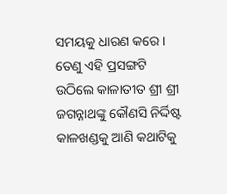ସମୟକୁ ଧାରଣ କରେ। ତେଣୁ ଏହି ପ୍ରସଙ୍ଗଟି ଉଠିଲେ କାଳାତୀତ ଶ୍ରୀ ଶ୍ରୀ ଜଗନ୍ନାଥଙ୍କୁ କୌଣସି ନିର୍ଦ୍ଦିଷ୍ଟ କାଳଖଣ୍ଡକୁ ଆଣି କଥାଟିକୁ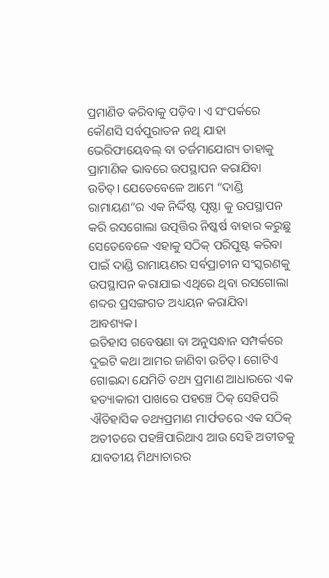ପ୍ରମାଣିତ କରିବାକୁ ପଡ଼ିବ। ଏ ସଂପର୍କରେ କୌଣସି ସର୍ବପୁରାତନ ନଥି ଯାହା ଭେରିଫାୟେବଲ୍ ବା ତର୍ଜମାଯୋଗ୍ୟ ତାହାକୁ ପ୍ରାମାଣିକ ଭାବରେ ଉପସ୍ଥାପନ କରାଯିବା ଉଚିତ୍। ଯେତେବେଳେ ଆମେ “ଦାଣ୍ଡି ରାମାୟଣ”ର ଏକ ନିର୍ଦ୍ଦିଷ୍ଟ ପୃଷ୍ଠା କୁ ଉପସ୍ଥାପନ କରି ରସଗୋଲା ଉତ୍ପତ୍ତିର ନିଷ୍କର୍ଷ ବାହାର କରୁଛୁ ସେତେବେଳେ ଏହାକୁ ସଠିକ୍ ପରିପୁଷ୍ଟ କରିବା ପାଇଁ ଦାଣ୍ଡି ରାମାୟଣର ସର୍ବପ୍ରାଚୀନ ସଂସ୍କରଣକୁ ଉପସ୍ଥାପନ କରାଯାଇ ଏଥିରେ ଥିବା ରସଗୋଲା ଶବ୍ଦର ପ୍ରସଙ୍ଗଗତ ଅଧ୍ୟୟନ କରାଯିବା ଆବଶ୍ୟକ।
ଇତିହାସ ଗବେଷଣା ବା ଅନୁସନ୍ଧାନ ସମ୍ପର୍କରେ ଦୁଇଟି କଥା ଆମର ଜାଣିବା ଉଚିତ୍। ଗୋଟିଏ ଗୋଇନ୍ଦା ଯେମିତି ତଥ୍ୟ ପ୍ରମାଣ ଆଧାରରେ ଏକ ହତ୍ୟାକାରୀ ପାଖରେ ପହଞ୍ଚେ ଠିକ୍ ସେହିପରି ଐତିହାସିକ ତଥ୍ୟପ୍ରମାଣ ମାର୍ଫତରେ ଏକ ସଠିକ୍ ଅତୀତରେ ପହଞ୍ଚିପାରିଥାଏ ଆଉ ସେହି ଅତୀତକୁ ଯାବତୀୟ ମିଥ୍ୟାଚାରର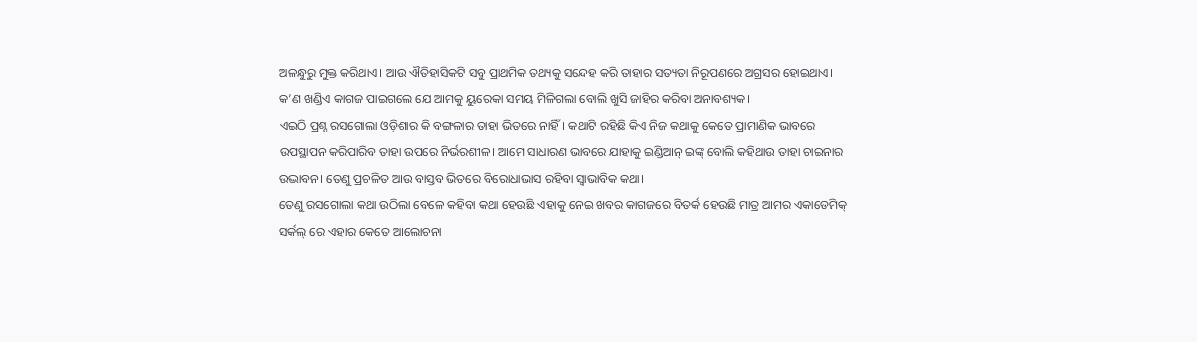ଅଳନ୍ଧୁରୁ ମୁକ୍ତ କରିଥାଏ। ଆଉ ଐତିହାସିକଟି ସବୁ ପ୍ରାଥମିକ ତଥ୍ୟକୁ ସନ୍ଦେହ କରି ତାହାର ସତ୍ୟତା ନିରୂପଣରେ ଅଗ୍ରସର ହୋଇଥାଏ। କ’ଣ ଖଣ୍ଡିଏ କାଗଜ ପାଇଗଲେ ଯେ ଆମକୁ ୟୁରେକା ସମୟ ମିଳିଗଲା ବୋଲି ଖୁସି ଜାହିର କରିବା ଅନାବଶ୍ୟକ।
ଏଇଠି ପ୍ରଶ୍ନ ରସଗୋଲା ଓଡ଼ିଶାର କି ବଙ୍ଗଳାର ତାହା ଭିତରେ ନାହିଁ। କଥାଟି ରହିଛି କିଏ ନିଜ କଥାକୁ କେତେ ପ୍ରାମାଣିକ ଭାବରେ ଉପସ୍ଥାପନ କରିପାରିବ ତାହା ଉପରେ ନିର୍ଭରଶୀଳ। ଆମେ ସାଧାରଣ ଭାବରେ ଯାହାକୁ ଇଣ୍ଡିଆନ୍ ଇଙ୍କ୍ ବୋଲି କହିଥାଉ ତାହା ଚାଇନାର ଉଦ୍ଭାବନ। ତେଣୁ ପ୍ରଚଳିତ ଆଉ ବାସ୍ତବ ଭିତରେ ବିରୋଧାଭାସ ରହିବା ସ୍ୱାଭାବିକ କଥା।
ତେଣୁ ରସଗୋଲା କଥା ଉଠିଲା ବେଳେ କହିବା କଥା ହେଉଛି ଏହାକୁ ନେଇ ଖବର କାଗଜରେ ବିତର୍କ ହେଉଛି ମାତ୍ର ଆମର ଏକାଡେମିକ୍ ସର୍କଲ୍ ରେ ଏହାର କେତେ ଆଲୋଚନା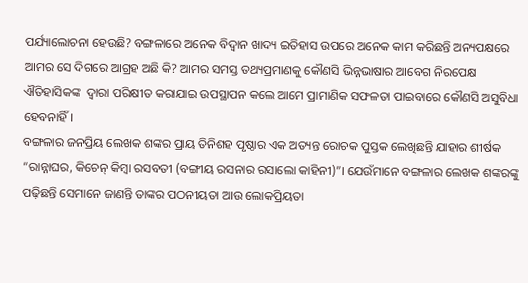ପର୍ଯ୍ୟାଲୋଚନା ହେଉଛି? ବଙ୍ଗଳାରେ ଅନେକ ବିଦ୍ୱାନ ଖାଦ୍ୟ ଇତିହାସ ଉପରେ ଅନେକ କାମ କରିଛନ୍ତି ଅନ୍ୟପକ୍ଷରେ ଆମର ସେ ଦିଗରେ ଆଗ୍ରହ ଅଛି କି? ଆମର ସମସ୍ତ ତଥ୍ୟପ୍ରମାଣକୁ କୌଣସି ଭିନ୍ନଭାଷାର ଆବେଗ ନିରପେକ୍ଷ ଐତିହାସିକଙ୍କ  ଦ୍ୱାରା ପରିକ୍ଷୀତ କରାଯାଇ ଉପସ୍ଥାପନ କଲେ ଆମେ ପ୍ରାମାଣିକ ସଫଳତା ପାଇବାରେ କୌଣସି ଅସୁବିଧା ହେବନାହିଁ।
ବଙ୍ଗଳାର ଜନପ୍ରିୟ ଲେଖକ ଶଙ୍କର ପ୍ରାୟ ତିନିଶହ ପୃଷ୍ଠାର ଏକ ଅତ୍ୟନ୍ତ ରୋଚକ ପୁସ୍ତକ ଲେଖିଛନ୍ତି ଯାହାର ଶୀର୍ଷକ “ରାନ୍ନାଘର, କିଚେନ୍ କିମ୍ବା ରସବତୀ (ବଙ୍ଗୀୟ ରସନାର ରସାଲୋ କାହିନୀ)”। ଯେଉଁମାନେ ବଙ୍ଗଳାର ଲେଖକ ଶଙ୍କରଙ୍କୁ ପଢ଼ିଛନ୍ତି ସେମାନେ ଜାଣନ୍ତି ତାଙ୍କର ପଠନୀୟତା ଆଉ ଲୋକପ୍ରିୟତା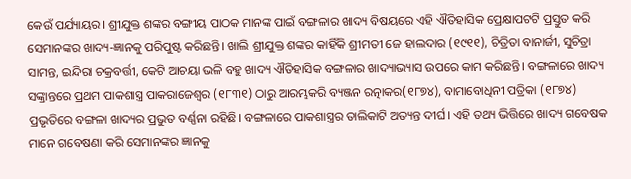କେଉଁ ପର୍ଯ୍ୟାୟର। ଶ୍ରୀଯୁକ୍ତ ଶଙ୍କର ବଙ୍ଗୀୟ ପାଠକ ମାନଙ୍କ ପାଇଁ ବଙ୍ଗଳାର ଖାଦ୍ୟ ବିଷୟରେ ଏହି ଐତିହାସିକ ପ୍ରେକ୍ଷାପଟଟି ପ୍ରସ୍ତୁତ କରି ସେମାନଙ୍କର ଖାଦ୍ୟ-ଜ୍ଞାନକୁ ପରିପୁଷ୍ଟ କରିଛନ୍ତି। ଖାଲି ଶ୍ରୀଯୁକ୍ତ ଶଙ୍କର କାହିଁକି ଶ୍ରୀମତୀ ଜେ ହାଲଦାର (୧୯୧୧), ଚିତ୍ରିତା ବାନାର୍ଜୀ, ସୁଚିତ୍ରା ସାମନ୍ତ, ଇନ୍ଦିରା ଚକ୍ରବର୍ତ୍ତୀ, କେଟି ଆଚୟା ଭଳି ବହୁ ଖାଦ୍ୟ ଐତିହାସିକ ବଙ୍ଗଳାର ଖାଦ୍ୟାଭ୍ୟାସ ଉପରେ କାମ କରିଛନ୍ତି। ବଙ୍ଗଳାରେ ଖାଦ୍ୟ ସଙ୍କ୍ରାନ୍ତରେ ପ୍ରଥମ ପାକଶାସ୍ତ୍ର ପାକରାଜେଶ୍ୱର (୧୮୩୧) ଠାରୁ ଆରମ୍ଭକରି ବ୍ୟଞ୍ଜନ ରତ୍ନାକର(୧୮୭୪), ବାମାବୋଧିନୀ ପତ୍ରିକା (୧୮୭୪) ପ୍ରଭୃତିରେ ବଙ୍ଗଳା ଖାଦ୍ୟର ପ୍ରଭୁତ ବର୍ଣ୍ଣନା ରହିଛି। ବଙ୍ଗଳାରେ ପାକଶାସ୍ତ୍ରର ତାଲିକାଟି ଅତ୍ୟନ୍ତ ଦୀର୍ଘ। ଏହି ତଥ୍ୟ ଭିତ୍ତିରେ ଖାଦ୍ୟ ଗବେଷକ ମାନେ ଗବେଷଣା କରି ସେମାନଙ୍କର ଜ୍ଞାନକୁ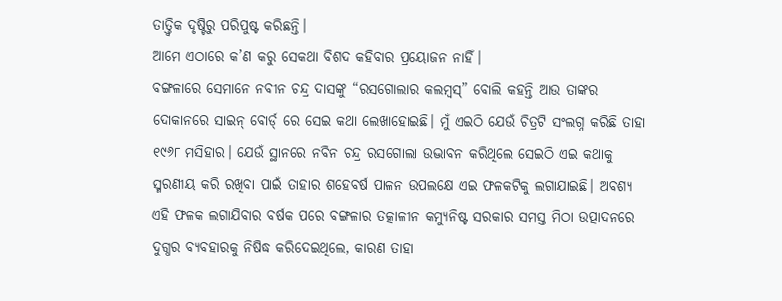ତାତ୍ତ୍ଵିକ ଦୃଷ୍ଟିରୁ ପରିପୁଷ୍ଟ କରିଛନ୍ତି।
ଆମେ ଏଠାରେ କ’ଣ କରୁ ସେକଥା ବିଶଦ କହିବାର ପ୍ରୟୋଜନ ନାହିଁ।
ବଙ୍ଗଳାରେ ସେମାନେ ନବୀନ ଚନ୍ଦ୍ର ଦାସଙ୍କୁ “ରସଗୋଲାର କଲମ୍ବସ୍” ବୋଲି କହନ୍ତି ଆଉ ତାଙ୍କର ଦୋକାନରେ ସାଇନ୍ ବୋର୍ଡ୍ ରେ ସେଇ କଥା ଲେଖାହୋଇଛି। ମୁଁ ଏଇଠି ଯେଉଁ ଚିତ୍ରଟି ସଂଲଗ୍ନ କରିଛି ତାହା ୧୯୬୮ ମସିହାର। ଯେଉଁ ସ୍ଥାନରେ ନବିନ ଚନ୍ଦ୍ର ରସଗୋଲା ଉଦ୍ଭାବନ କରିଥିଲେ ସେଇଠି ଏଇ କଥାକୁ ସ୍ମରଣୀୟ କରି ରଖିବା ପାଇଁ ତାହାର ଶହେବର୍ଷ ପାଳନ ଉପଲକ୍ଷେ ଏଇ ଫଳକଟିକୁ ଲଗାଯାଇଛି। ଅବଶ୍ୟ ଏହି ଫଳକ ଲଗାଯିବାର ବର୍ଷକ ପରେ ବଙ୍ଗଳାର ତତ୍କାଳୀନ କମ୍ୟୁନିଷ୍ଟ ସରକାର ସମସ୍ତ ମିଠା ଉତ୍ପାଦନରେ ଦୁଗ୍ଧର ବ୍ୟବହାରକୁ ନିଷିଦ୍ଧ କରିଦେଇଥିଲେ, କାରଣ ତାହା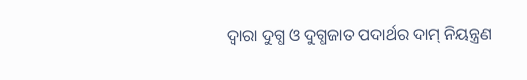ଦ୍ୱାରା ଦୁଗ୍ଧ ଓ ଦୁଗ୍ଧଜାତ ପଦାର୍ଥର ଦାମ୍ ନିୟନ୍ତ୍ରଣ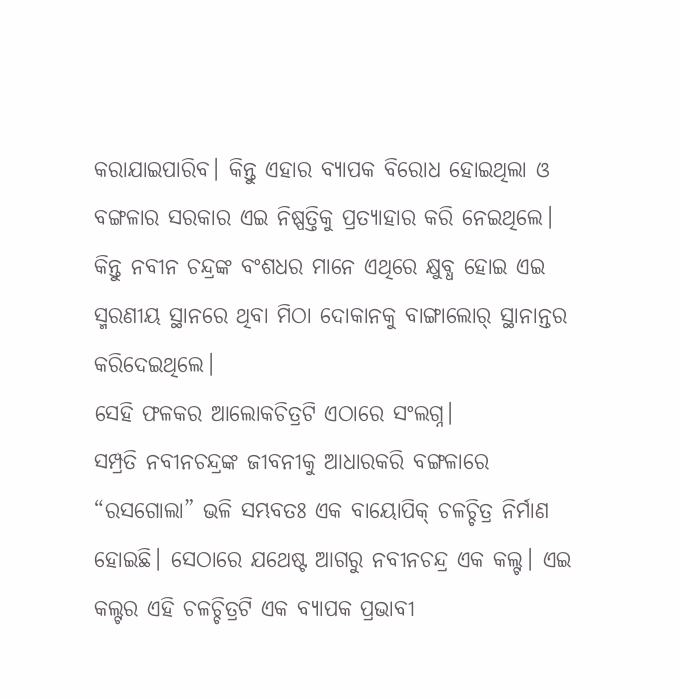କରାଯାଇପାରିବ। କିନ୍ତୁ ଏହାର ବ୍ୟାପକ ବିରୋଧ ହୋଇଥିଲା ଓ ବଙ୍ଗଳାର ସରକାର ଏଇ ନିଷ୍ପତ୍ତିକୁ ପ୍ରତ୍ୟାହାର କରି ନେଇଥିଲେ। କିନ୍ତୁ ନବୀନ ଚନ୍ଦ୍ରଙ୍କ ବଂଶଧର ମାନେ ଏଥିରେ କ୍ଷୁବ୍ଧ ହୋଇ ଏଇ ସ୍ମରଣୀୟ ସ୍ଥାନରେ ଥିବା ମିଠା ଦୋକାନକୁ ବାଙ୍ଗାଲୋର୍ ସ୍ଥାନାନ୍ତର କରିଦେଇଥିଲେ।
ସେହି ଫଳକର ଆଲୋକଚିତ୍ରଟି ଏଠାରେ ସଂଲଗ୍ନ।
ସମ୍ପ୍ରତି ନବୀନଚନ୍ଦ୍ରଙ୍କ ଜୀବନୀକୁ ଆଧାରକରି ବଙ୍ଗଳାରେ “ରସଗୋଲା” ଭଳି ସମ୍ଭବତଃ ଏକ ବାୟୋପିକ୍ ଚଳଚ୍ଚିତ୍ର ନିର୍ମାଣ ହୋଇଛି। ସେଠାରେ ଯଥେଷ୍ଟ ଆଗରୁ ନବୀନଚନ୍ଦ୍ର ଏକ କଲ୍ଟ। ଏଇ କଲ୍ଟର ଏହି ଚଳଚ୍ଚିତ୍ରଟି ଏକ ବ୍ୟାପକ ପ୍ରଭାବୀ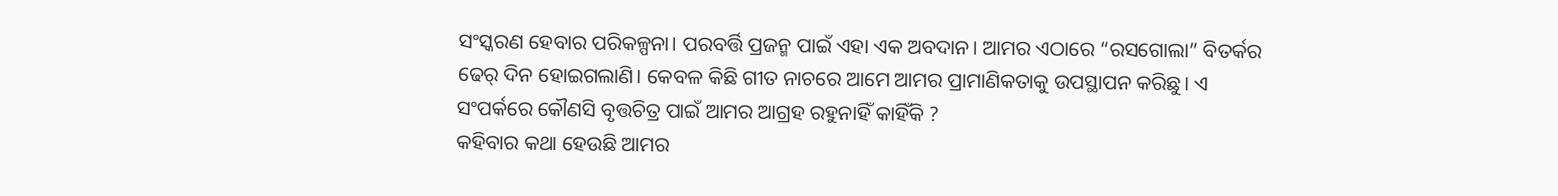ସଂସ୍କରଣ ହେବାର ପରିକଳ୍ପନା। ପରବର୍ତ୍ତି ପ୍ରଜନ୍ମ ପାଇଁ ଏହା ଏକ ଅବଦାନ। ଆମର ଏଠାରେ “ରସଗୋଲା” ବିତର୍କର ଢେର୍ ଦିନ ହୋଇଗଲାଣି। କେବଳ କିଛି ଗୀତ ନାଚରେ ଆମେ ଆମର ପ୍ରାମାଣିକତାକୁ ଉପସ୍ଥାପନ କରିଛୁ। ଏ ସଂପର୍କରେ କୌଣସି ବୃତ୍ତଚିତ୍ର ପାଇଁ ଆମର ଆଗ୍ରହ ରହୁନାହିଁ କାହିଁକି ?
କହିବାର କଥା ହେଉଛି ଆମର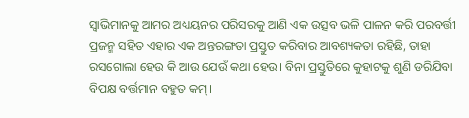ସ୍ୱାଭିମାନକୁ ଆମର ଅଧ୍ୟୟନର ପରିସରକୁ ଆଣି ଏକ ଉତ୍ସବ ଭଳି ପାଳନ କରି ପରବର୍ତ୍ତୀ ପ୍ରଜନ୍ମ ସହିତ ଏହାର ଏକ ଅନ୍ତରଙ୍ଗତା ପ୍ରସ୍ତୁତ କରିବାର ଆବଶ୍ୟକତା ରହିଛି, ତାହା ରସଗୋଲା ହେଉ କି ଆଉ ଯେଉଁ କଥା ହେଉ। ବିନା ପ୍ରସ୍ତୁତିରେ କୁହାଟକୁ ଶୁଣି ଡରିଯିବା ବିପକ୍ଷ ବର୍ତ୍ତମାନ ବହୁତ କମ୍।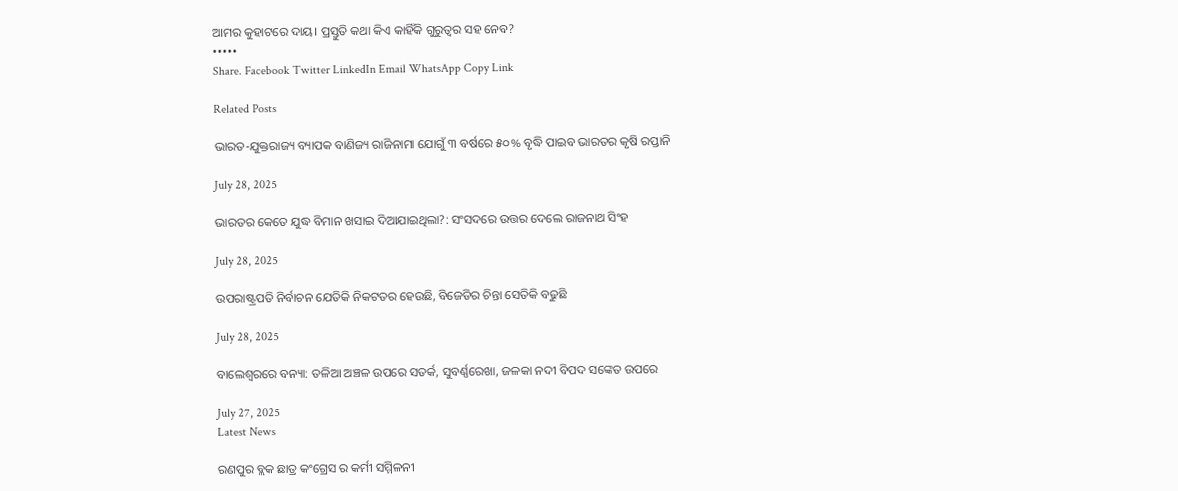ଆମର କୁହାଟରେ ଦାୟ। ପ୍ରସ୍ତୁତି କଥା କିଏ କାହିଁକି ଗୁରୁତ୍ୱର ସହ ନେବ?
•••••
Share. Facebook Twitter LinkedIn Email WhatsApp Copy Link

Related Posts

ଭାରତ-ଯୁକ୍ତରାଜ୍ୟ ବ୍ୟାପକ ବାଣିଜ୍ୟ ରାଜିନାମା ଯୋଗୁଁ ୩ ବର୍ଷରେ ୫୦% ବୃଦ୍ଧି ପାଇବ ଭାରତର କୃଷି ରପ୍ତାନି

July 28, 2025

ଭାରତର କେତେ ଯୁଦ୍ଧ ବିମାନ ଖସାଇ ଦିଆଯାଇଥିଲା?: ସଂସଦରେ ଉତ୍ତର ଦେଲେ ରାଜନାଥ ସିଂହ

July 28, 2025

ଉପରାଷ୍ଟ୍ରପତି ନିର୍ବାଚନ ଯେତିକି ନିକଟତର ହେଉଛି, ବିଜେଡିର ଚିନ୍ତା ସେତିକି ବଢୁଛି

July 28, 2025

ବାଲେଶ୍ବରରେ ବନ୍ୟା: ତଳିଆ ଅଞ୍ଚଳ ଉପରେ ସତର୍କ, ସୁବର୍ଣ୍ଣରେଖା, ଜଳକା ନଦୀ ବିପଦ ସଙ୍କେତ ଉପରେ

July 27, 2025
Latest News

ରଣପୁର ବ୍ଲକ ଛାତ୍ର କଂଗ୍ରେସ ର କର୍ମୀ ସମ୍ମିଳନୀ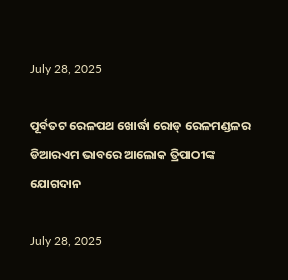July 28, 2025

ପୂର୍ବତଟ ରେଳପଥ ଖୋର୍ଦ୍ଧା ରୋଡ୍ ରେଳମଣ୍ଡଳର ଡିଆରଏମ ଭାବରେ ଆଲୋକ ତ୍ରିପାଠୀଙ୍କ ଯୋଗଦାନ

July 28, 2025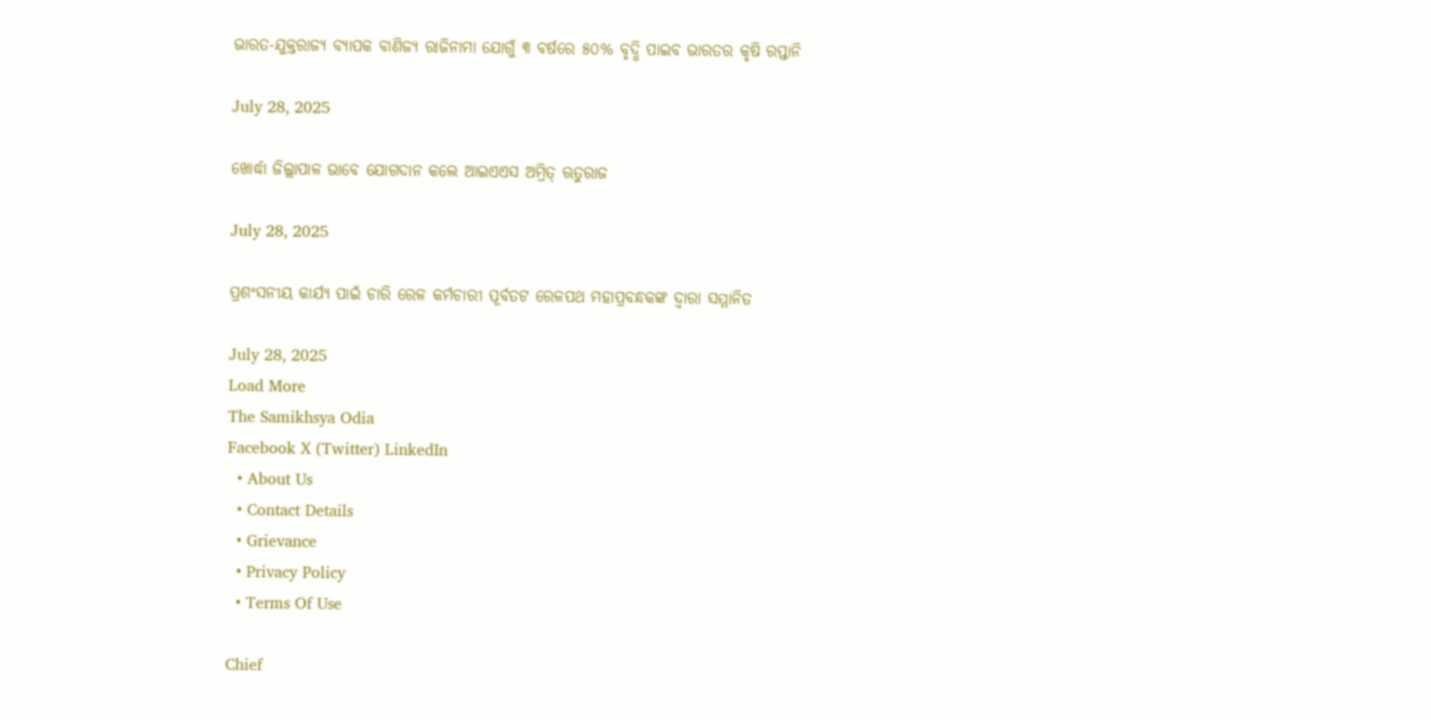ଭାରତ-ଯୁକ୍ତରାଜ୍ୟ ବ୍ୟାପକ ବାଣିଜ୍ୟ ରାଜିନାମା ଯୋଗୁଁ ୩ ବର୍ଷରେ ୫୦% ବୃଦ୍ଧି ପାଇବ ଭାରତର କୃଷି ରପ୍ତାନି

July 28, 2025

ଖୋର୍ଦ୍ଧା ଜିଲ୍ଲାପାଳ ଭାବେ ଯୋଗଦାନ କଲେ ଆଇଏଏସ ଅମ୍ରିତ୍ ଋତୁରାଜ

July 28, 2025

ପ୍ରଶଂସନୀୟ କାର୍ଯ୍ୟ ପାଇଁ ଚାରି ରେଳ କର୍ମଚାରୀ ପୂର୍ବତଟ ରେଳପଥ ମହାପ୍ରବନ୍ଧକଙ୍କ ଦ୍ୱାରା ସମ୍ମାନିତ

July 28, 2025
Load More
The Samikhsya Odia
Facebook X (Twitter) LinkedIn
  • About Us
  • Contact Details
  • Grievance
  • Privacy Policy
  • Terms Of Use

Chief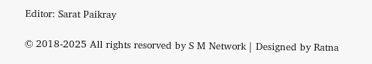Editor: Sarat Paikray

© 2018-2025 All rights resorved by S M Network | Designed by Ratna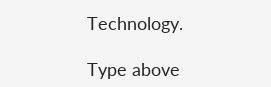Technology.

Type above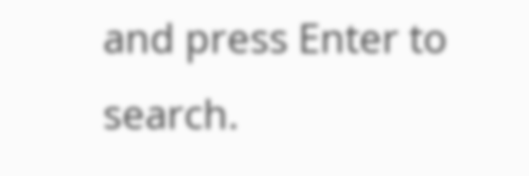and press Enter to search.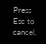Press Esc to cancel.